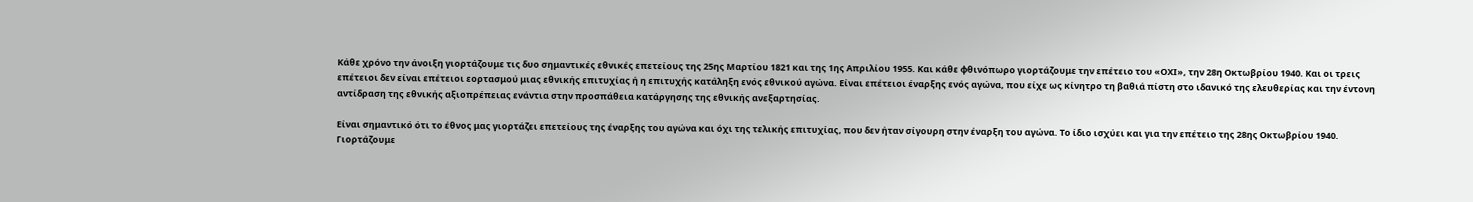Κάθε χρόνο την άνοιξη γιορτάζουμε τις δυο σημαντικές εθνικές επετείους της 25ης Μαρτίου 1821 και της 1ης Απριλίου 1955. Και κάθε φθινόπωρο γιορτάζουμε την επέτειο του «ΟΧΙ», την 28η Οκτωβρίου 1940. Και οι τρεις επέτειοι δεν είναι επέτειοι εορτασμού μιας εθνικής επιτυχίας ή η επιτυχής κατάληξη ενός εθνικού αγώνα. Είναι επέτειοι έναρξης ενός αγώνα, που είχε ως κίνητρο τη βαθιά πίστη στο ιδανικό της ελευθερίας και την έντονη αντίδραση της εθνικής αξιοπρέπειας ενάντια στην προσπάθεια κατάργησης της εθνικής ανεξαρτησίας.

Είναι σημαντικό ότι το έθνος μας γιορτάζει επετείους της έναρξης του αγώνα και όχι της τελικής επιτυχίας, που δεν ήταν σίγουρη στην έναρξη του αγώνα. Το ίδιο ισχύει και για την επέτειο της 28ης Οκτωβρίου 1940. Γιορτάζουμε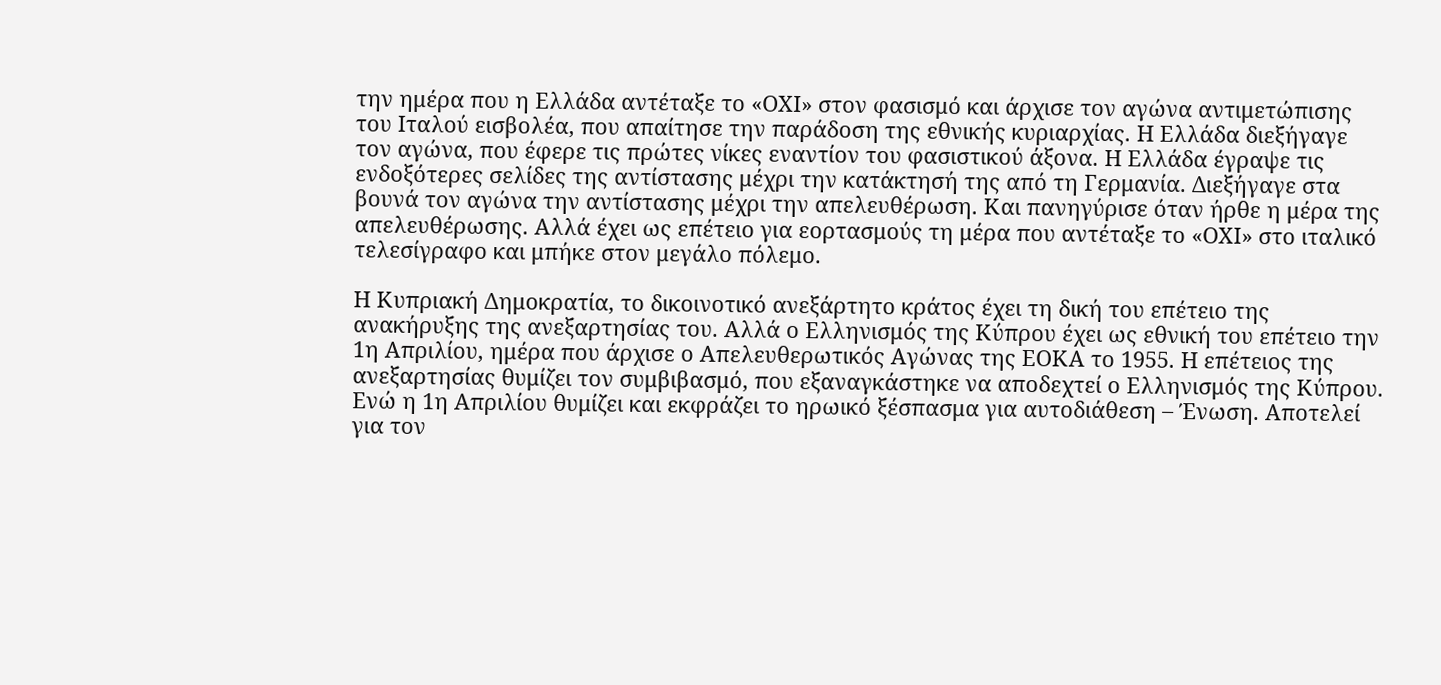την ημέρα που η Ελλάδα αντέταξε το «ΟΧΙ» στον φασισμό και άρχισε τον αγώνα αντιμετώπισης του Ιταλού εισβολέα, που απαίτησε την παράδοση της εθνικής κυριαρχίας. Η Ελλάδα διεξήγαγε τον αγώνα, που έφερε τις πρώτες νίκες εναντίον του φασιστικού άξονα. Η Ελλάδα έγραψε τις ενδοξότερες σελίδες της αντίστασης μέχρι την κατάκτησή της από τη Γερμανία. Διεξήγαγε στα βουνά τον αγώνα την αντίστασης μέχρι την απελευθέρωση. Και πανηγύρισε όταν ήρθε η μέρα της απελευθέρωσης. Αλλά έχει ως επέτειο για εορτασμούς τη μέρα που αντέταξε το «ΟΧΙ» στο ιταλικό τελεσίγραφο και μπήκε στον μεγάλο πόλεμο.

Η Κυπριακή Δημοκρατία, το δικοινοτικό ανεξάρτητο κράτος έχει τη δική του επέτειο της ανακήρυξης της ανεξαρτησίας του. Αλλά ο Ελληνισμός της Κύπρου έχει ως εθνική του επέτειο την 1η Απριλίου, ημέρα που άρχισε ο Απελευθερωτικός Αγώνας της ΕΟΚΑ το 1955. Η επέτειος της ανεξαρτησίας θυμίζει τον συμβιβασμό, που εξαναγκάστηκε να αποδεχτεί ο Ελληνισμός της Κύπρου. Ενώ η 1η Απριλίου θυμίζει και εκφράζει το ηρωικό ξέσπασμα για αυτοδιάθεση – Ένωση. Αποτελεί για τον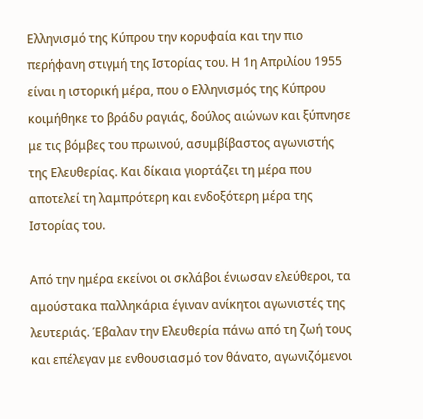Ελληνισμό της Κύπρου την κορυφαία και την πιο περήφανη στιγμή της Ιστορίας του. Η 1η Απριλίου 1955 είναι η ιστορική μέρα, που ο Ελληνισμός της Κύπρου κοιμήθηκε το βράδυ ραγιάς, δούλος αιώνων και ξύπνησε με τις βόμβες του πρωινού, ασυμβίβαστος αγωνιστής της Ελευθερίας. Και δίκαια γιορτάζει τη μέρα που αποτελεί τη λαμπρότερη και ενδοξότερη μέρα της Ιστορίας του.

Από την ημέρα εκείνοι οι σκλάβοι ένιωσαν ελεύθεροι, τα αμούστακα παλληκάρια έγιναν ανίκητοι αγωνιστές της λευτεριάς. Έβαλαν την Ελευθερία πάνω από τη ζωή τους και επέλεγαν με ενθουσιασμό τον θάνατο, αγωνιζόμενοι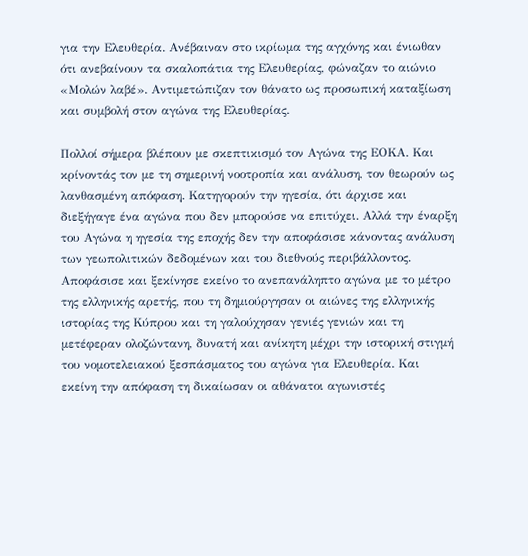για την Ελευθερία. Ανέβαιναν στο ικρίωμα της αγχόνης και ένιωθαν ότι ανεβαίνουν τα σκαλοπάτια της Ελευθερίας, φώναζαν το αιώνιο «Μολών λαβέ». Αντιμετώπιζαν τον θάνατο ως προσωπική καταξίωση και συμβολή στον αγώνα της Ελευθερίας.

Πολλοί σήμερα βλέπουν με σκεπτικισμό τον Αγώνα της ΕΟΚΑ. Και κρίνοντάς τον με τη σημερινή νοοτροπία και ανάλυση, τον θεωρούν ως λανθασμένη απόφαση. Κατηγορούν την ηγεσία, ότι άρχισε και διεξήγαγε ένα αγώνα που δεν μπορούσε να επιτύχει. Αλλά την έναρξη του Αγώνα η ηγεσία της εποχής δεν την αποφάσισε κάνοντας ανάλυση των γεωπολιτικών δεδομένων και του διεθνούς περιβάλλοντος. Αποφάσισε και ξεκίνησε εκείνο το ανεπανάληπτο αγώνα με το μέτρο της ελληνικής αρετής, που τη δημιούργησαν οι αιώνες της ελληνικής ιστορίας της Κύπρου και τη γαλούχησαν γενιές γενιών και τη μετέφεραν ολοζώντανη, δυνατή και ανίκητη μέχρι την ιστορική στιγμή του νομοτελειακού ξεσπάσματος του αγώνα για Ελευθερία. Και εκείνη την απόφαση τη δικαίωσαν οι αθάνατοι αγωνιστές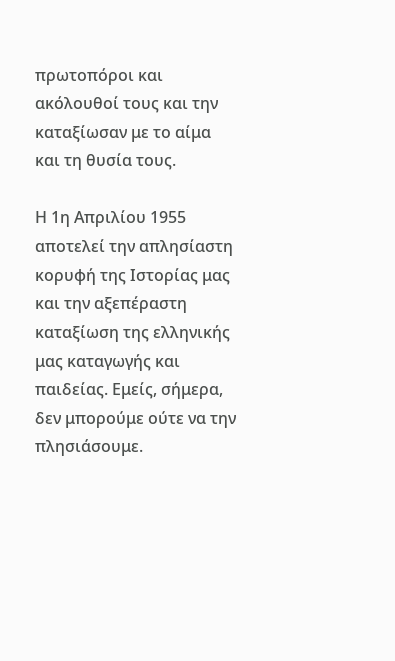πρωτοπόροι και ακόλουθοί τους και την καταξίωσαν με το αίμα και τη θυσία τους.

Η 1η Απριλίου 1955 αποτελεί την απλησίαστη κορυφή της Ιστορίας μας και την αξεπέραστη καταξίωση της ελληνικής μας καταγωγής και παιδείας. Εμείς, σήμερα, δεν μπορούμε ούτε να την πλησιάσουμε.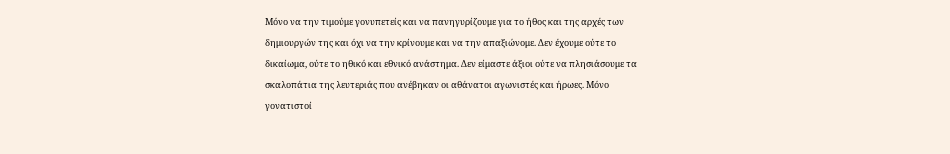Μόνο να την τιμούμε γονυπετείς και να πανηγυρίζουμε για το ήθος και της αρχές των δημιουργών της και όχι να την κρίνουμε και να την απαξιώνομε. Δεν έχουμε ούτε το δικαίωμα, ούτε το ηθικό και εθνικό ανάστημα. Δεν είμαστε άξιοι ούτε να πλησιάσουμε τα σκαλοπάτια της λευτεριάς που ανέβηκαν οι αθάνατοι αγωνιστές και ήρωες. Μόνο γονατιστοί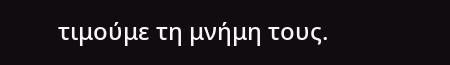τιμούμε τη μνήμη τους.